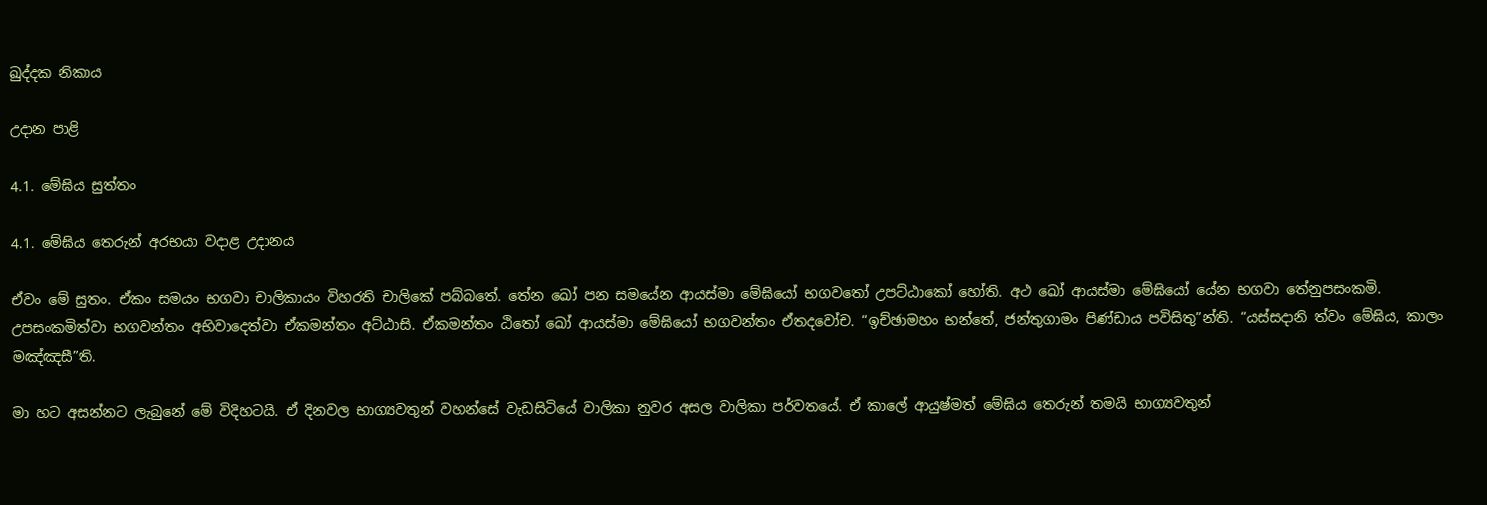ඛුද්දක නිකාය

උදාන පාළි

4.1. මේඝිය සුත්තං

4.1. මේඝිය තෙරුන් අරභයා වදාළ උදානය

ඒවං මේ සුතං. ඒකං සමයං භගවා චාලිකායං විහරති චාලිකේ පබ්බතේ. තේන ඛෝ පන සමයේන ආයස්මා මේඝියෝ භගවතෝ උපට්ඨාකෝ හෝති. අථ ඛෝ ආයස්මා මේඝියෝ යේන භගවා තේනුපසංකමි. උපසංකමිත්වා භගවන්තං අභිවාදෙත්වා ඒකමන්තං අට්ඨාසි. ඒකමන්තං ඨිතෝ ඛෝ ආයස්මා මේඝියෝ භගවන්තං ඒතදවෝච. “ඉච්ඡාමහං භන්තේ, ජන්තුගාමං පිණ්ඩාය පවිසිතු”න්ති. “යස්සදානි ත්වං මේඝිය, කාලං මඤ්ඤසී”ති.

මා හට අසන්නට ලැබුනේ මේ විදිහටයි. ඒ දිනවල භාග්‍යවතුන් වහන්සේ වැඩසිටියේ වාලිකා නුවර අසල වාලිකා පර්වතයේ. ඒ කාලේ ආයුෂ්මත් මේඝිය තෙරුන් තමයි භාග්‍යවතුන්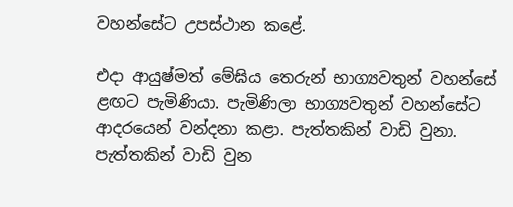වහන්සේට උපස්ථාන කළේ.

එදා ආයුෂ්මත් මේඝිය තෙරුන් භාග්‍යවතුන් වහන්සේ ළඟට පැමිණියා. පැමිණිලා භාග්‍යවතුන් වහන්සේට ආදරයෙන් වන්දනා කළා. පැත්තකින් වාඩි වුනා. පැත්තකින් වාඩි වුන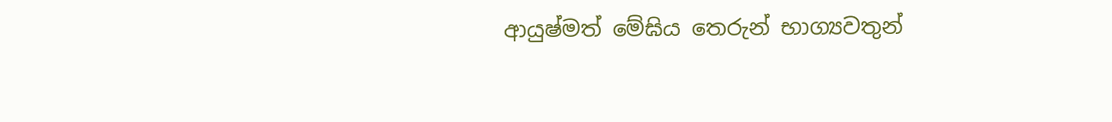ආයුෂ්මත් මේඝිය තෙරුන් භාග්‍යවතුන්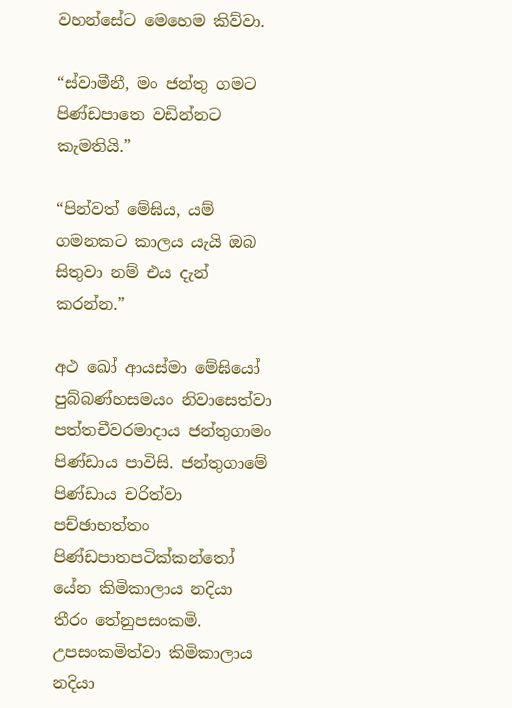වහන්සේට මෙහෙම කිව්වා.

“ස්වාමීනී, මං ජන්තු ගමට පිණ්ඩපාතෙ වඩින්නට කැමතියි.”

“පින්වත් මේඝිය, යම් ගමනකට කාලය යැයි ඔබ සිතුවා නම් එය දැන් කරන්න.”

අථ ඛෝ ආයස්මා මේඝියෝ පුබ්බණ්හසමයං නිවාසෙත්වා පත්තචීවරමාදාය ජන්තුගාමං පිණ්ඩාය පාවිසි. ජන්තුගාමේ පිණ්ඩාය චරිත්වා පච්ඡාභත්තං පිණ්ඩපාතපටික්කන්තෝ යේන කිමිකාලාය නදියා තීරං තේනුපසංකමි. උපසංකමිත්වා කිමිකාලාය නදියා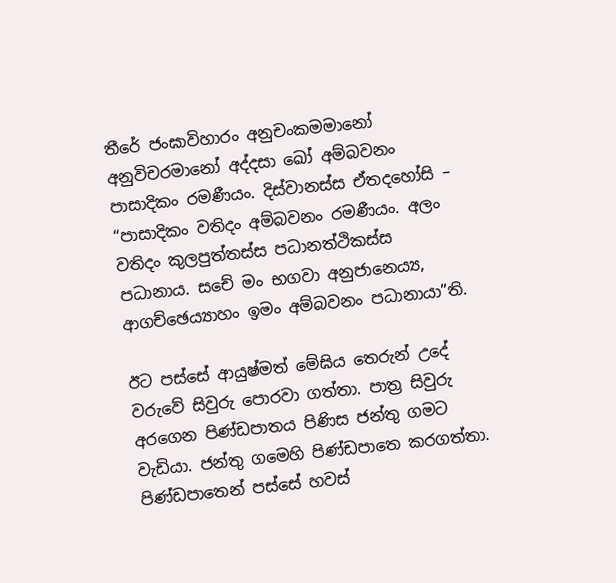තීරේ ජංඝාවිහාරං අනුචංකමමානෝ අනුවිචරමානෝ අද්දසා ඛෝ අම්බවනං පාසාදිකං රමණීයං. දිස්වානස්ස ඒතදහෝසි – “පාසාදිකං වතිදං අම්බවනං රමණීයං. අලං වතිදං කුලපුත්තස්ස පධානත්ථිකස්ස පධානාය. සචේ මං භගවා අනුජානෙය්‍ය, ආගච්ඡෙය්‍යාහං ඉමං අම්බවනං පධානායා”ති.

ඊට පස්සේ ආයුෂ්මත් මේඝිය තෙරුන් උදේ වරුවේ සිවුරු පොරවා ගත්තා. පාත්‍ර සිවුරු අරගෙන පිණ්ඩපාතය පිණිස ජන්තු ගමට වැඩියා. ජන්තු ගමෙහි පිණ්ඩපාතෙ කරගත්තා. පිණ්ඩපාතෙන් පස්සේ හවස්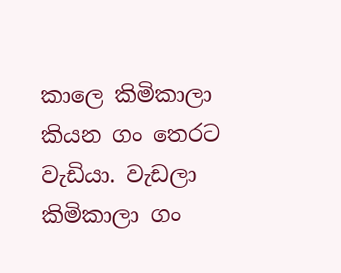කාලෙ කිමිකාලා කියන ගං තෙරට වැඩියා. වැඩලා කිමිකාලා ගං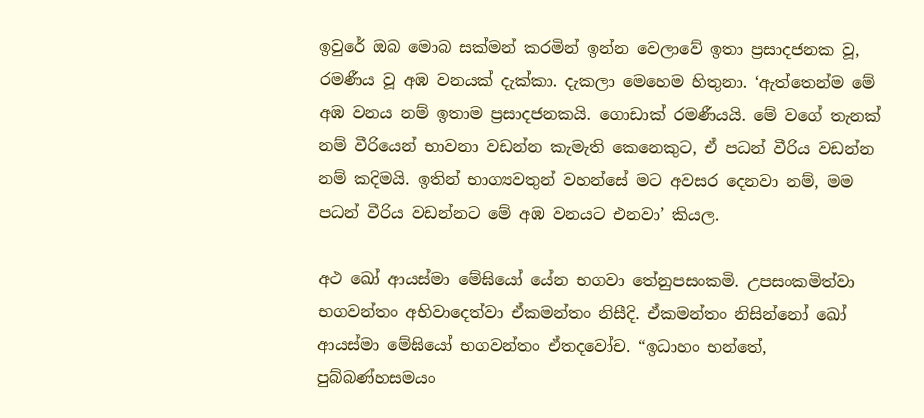ඉවුරේ ඔබ මොබ සක්මන් කරමින් ඉන්න වෙලාවේ ඉතා ප්‍රසාදජනක වූ, රමණීය වූ අඹ වනයක් දැක්කා. දැකලා මෙහෙම හිතුනා. ‘ඇත්තෙන්ම මේ අඹ වනය නම් ඉතාම ප්‍රසාදජනකයි. ගොඩාක් රමණීයයි. මේ වගේ තැනක් නම් වීරියෙන් භාවනා වඩන්න කැමැති කෙනෙකුට, ඒ පධන් වීරිය වඩන්න නම් කදිමයි. ඉතින් භාග්‍යවතුන් වහන්සේ මට අවසර දෙනවා නම්, මම පධන් වීරිය වඩන්නට මේ අඹ වනයට එනවා’ කියල.

අථ ඛෝ ආයස්මා මේඝියෝ යේන භගවා තේනුපසංකමි. උපසංකමිත්වා භගවන්තං අභිවාදෙත්වා ඒකමන්තං නිසීදි. ඒකමන්තං නිසින්නෝ ඛෝ ආයස්මා මේඝියෝ භගවන්තං ඒතදවෝච. “ඉධාහං භන්තේ, පුබ්බණ්හසමයං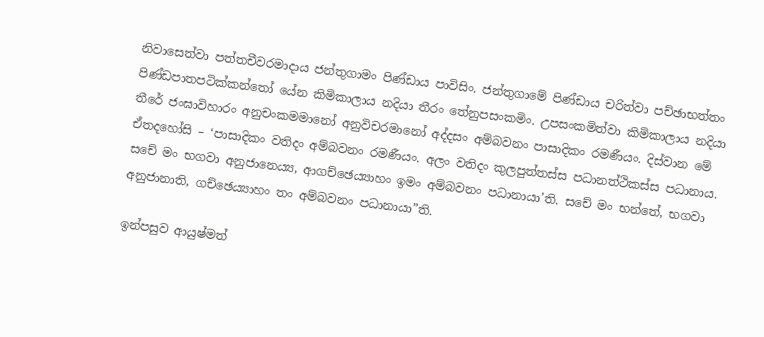නිවාසෙත්වා පත්තචීවරමාදාය ජන්තුගාමං පිණ්ඩාය පාවිසිං. ජන්තුගාමේ පිණ්ඩාය චරිත්වා පච්ඡාභත්තං පිණ්ඩපාතපටික්කන්තෝ යේන කිමිකාලාය නදියා තීරං තේනුපසංකමිං. උපසංකමිත්වා කිමිකාලාය නදියා තීරේ ජංඝාවිහාරං අනුචංකමමානෝ අනුවිචරමානෝ අද්දසං අම්බවනං පාසාදිකං රමණීයං. දිස්වාන මේ ඒතදහෝසි – ‘පාසාදිකං වතිදං අම්බවනං රමණීයං. අලං වතිදං කුලපුත්තස්ස පධානත්ථිකස්ස පධානාය. සචේ මං භගවා අනුජානෙය්‍ය, ආගච්ඡෙය්‍යාහං ඉමං අම්බවනං පධානායා’ති. සචේ මං භන්තේ, භගවා අනුජානාති, ගච්ඡෙය්‍යාහං තං අම්බවනං පධානායා”ති.

ඉන්පසුව ආයුෂ්මත්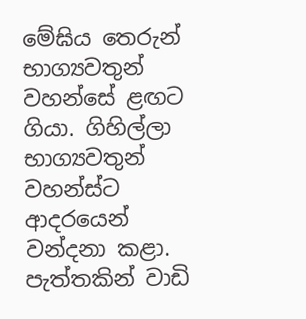මේඝිය තෙරුන් භාග්‍යවතුන් වහන්සේ ළඟට ගියා. ගිහිල්ලා භාග්‍යවතුන් වහන්ස්ට ආදරයෙන් වන්දනා කළා. පැත්තකින් වාඩි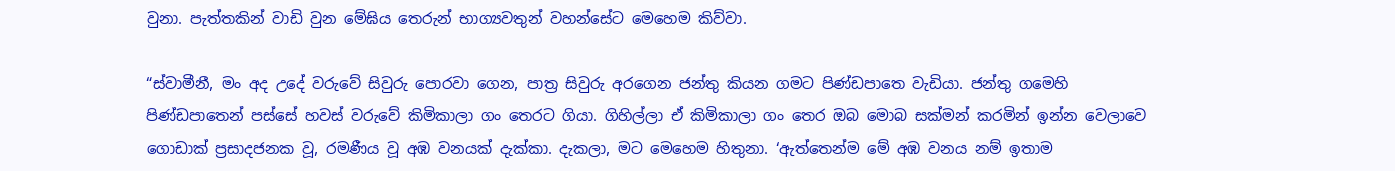වුනා. පැත්තකින් වාඩි වුන මේඝිය තෙරුන් භාග්‍යවතුන් වහන්සේට මෙහෙම කිව්වා.

“ස්වාමීනී, මං අද උදේ වරුවේ සිවුරු පොරවා ගෙන, පාත්‍ර සිවුරු අරගෙන ජන්තු කියන ගමට පිණ්ඩපාතෙ වැඩියා. ජන්තු ගමෙහි පිණ්ඩපාතෙන් පස්සේ හවස් වරුවේ කිමිකාලා ගං තෙරට ගියා. ගිහිල්ලා ඒ කිමිකාලා ගං තෙර ඔබ මොබ සක්මන් කරමින් ඉන්න වෙලාවෙ ගොඩාක් ප්‍රසාදජනක වූ, රමණීය වූ අඹ වනයක් දැක්කා. දැකලා, මට මෙහෙම හිතුනා. ‘ඇත්තෙන්ම මේ අඹ වනය නම් ඉතාම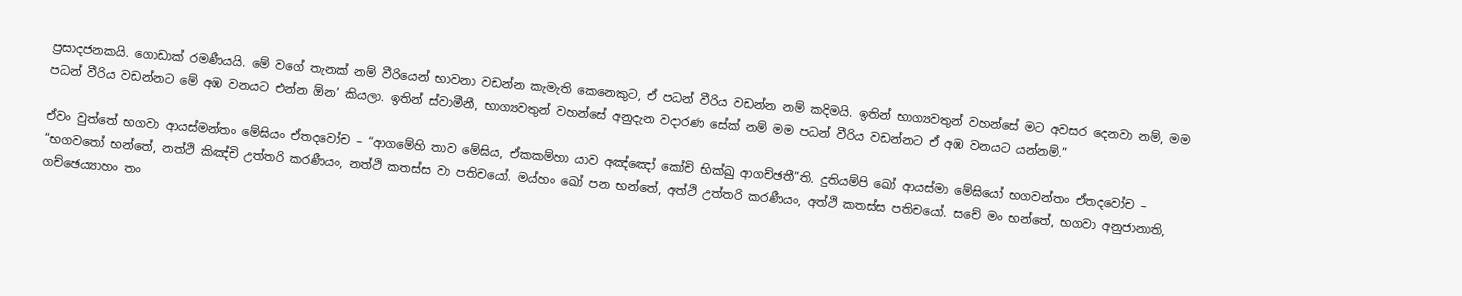ප්‍රසාදජනකයි. ගොඩාක් රමණීයයි. මේ වගේ තැනක් නම් වීරියෙන් භාවනා වඩන්න කැමැති කෙනෙකුට, ඒ පධන් වීරිය වඩන්න නම් කදිමයි. ඉතින් භාග්‍යවතුන් වහන්සේ මට අවසර දෙනවා නම්, මම පධන් වීරිය වඩන්නට මේ අඹ වනයට එන්න ඕන’ කියලා. ඉතින් ස්වාමීනී, භාග්‍යවතුන් වහන්සේ අනුදැන වදාරණ සේක් නම් මම පධන් වීරිය වඩන්නට ඒ අඹ වනයට යන්නම්.”

ඒවං වුත්තේ භගවා ආයස්මන්තං මේඝියං ඒතදවෝච – “ආගමේහි තාව මේඝිය, ඒකකම්හා යාව අඤ්ඤෝ කෝචි භික්ඛු ආගච්ඡතී”ති. දුතියම්පි ඛෝ ආයස්මා මේඝියෝ භගවන්තං ඒතදවෝච – “භගවතෝ භන්තේ, නත්ථි කිඤ්චි උත්තරි කරණීයං, නත්ථි කතස්ස වා පතිචයෝ. මය්හං ඛෝ පන භන්තේ, අත්ථි උත්තරි කරණීයං, අත්ථි කතස්ස පතිචයෝ. සචේ මං භන්තේ, භගවා අනුජානාති, ගච්ඡෙය්‍යාහං තං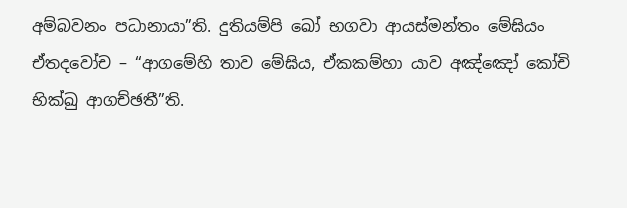අම්බවනං පධානායා”ති. දුතියම්පි ඛෝ භගවා ආයස්මන්තං මේඝියං ඒතදවෝච – “ආගමේහි තාව මේඝිය, ඒකකම්හා යාව අඤ්ඤෝ කෝචි භික්ඛු ආගච්ඡතී”ති.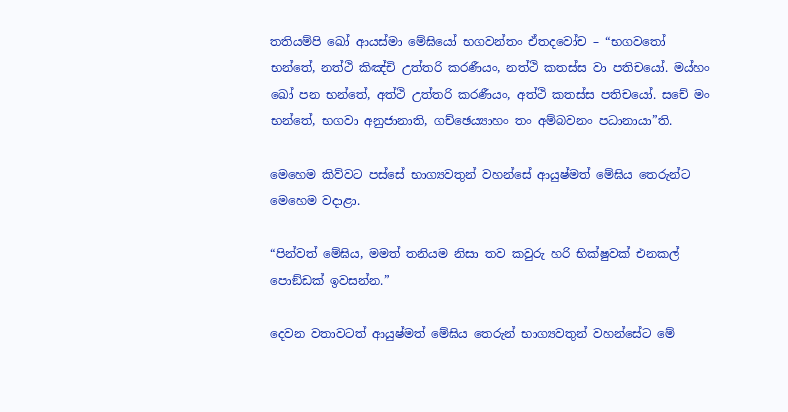තතියම්පි ඛෝ ආයස්මා මේඝියෝ භගවන්තං ඒතදවෝච – “භගවතෝ භන්තේ, නත්ථි කිඤ්චි උත්තරි කරණීයං, නත්ථි කතස්ස වා පතිචයෝ. මය්හං ඛෝ පන භන්තේ, අත්ථි උත්තරි කරණීයං, අත්ථි කතස්ස පතිචයෝ. සචේ මං භන්තේ, භගවා අනුජානාති, ගච්ඡෙය්‍යාහං තං අම්බවනං පධානායා”ති.

මෙහෙම කිව්වට පස්සේ භාග්‍යවතුන් වහන්සේ ආයුෂ්මත් මේඝිය තෙරුන්ට මෙහෙම වදාළා.

“පින්වත් මේඝිය, මමත් තනියම නිසා තව කවුරු හරි භික්ෂුවක් එනකල් පොඞ්ඩක් ඉවසන්න.”

දෙවන වතාවටත් ආයුෂ්මත් මේඝිය තෙරුන් භාග්‍යවතුන් වහන්සේට මේ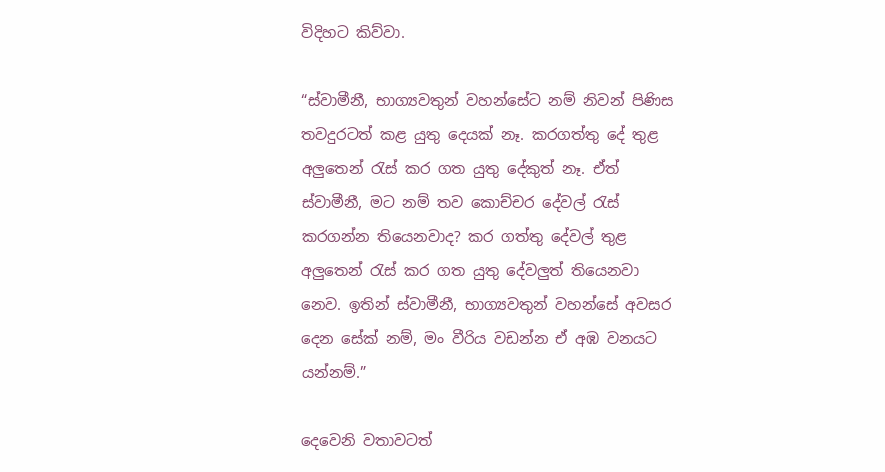විදිහට කිව්වා.

“ස්වාමීනී, භාග්‍යවතුන් වහන්සේට නම් නිවන් පිණිස තවදුරටත් කළ යුතු දෙයක් නෑ. කරගත්තු දේ තුළ අලුතෙන් රැස් කර ගත යුතු දේකුත් නෑ. ඒත් ස්වාමීනී, මට නම් තව කොච්චර දේවල් රැස් කරගන්න තියෙනවාද? කර ගත්තු දේවල් තුළ අලුතෙන් රැස් කර ගත යුතු දේවලුත් තියෙනවා නෙව. ඉතින් ස්වාමීනී, භාග්‍යවතුන් වහන්සේ අවසර දෙන සේක් නම්, මං වීරිය වඩන්න ඒ අඹ වනයට යන්නම්.”

දෙවෙනි වතාවටත්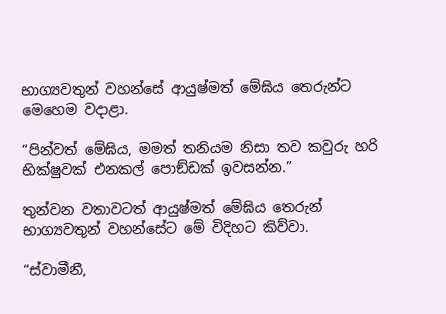භාග්‍යවතුන් වහන්සේ ආයුෂ්මත් මේඝිය තෙරුන්ට මෙහෙම වදාළා.

“පින්වත් මේඝිය, මමත් තනියම නිසා තව කවුරු හරි භික්ෂුවක් එනකල් පොඞ්ඩක් ඉවසන්න.”

තුන්වන වතාවටත් ආයුෂ්මත් මේඝිය තෙරුන් භාග්‍යවතුන් වහන්සේට මේ විදිහට කිව්වා.

“ස්වාමීනී,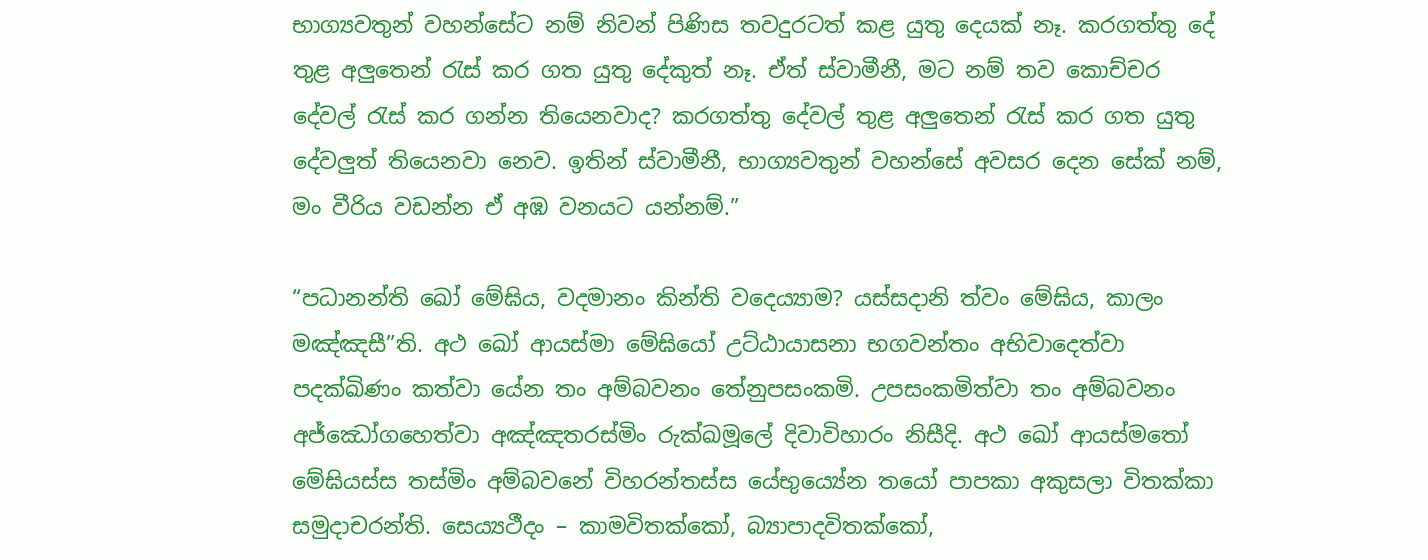භාග්‍යවතුන් වහන්සේට නම් නිවන් පිණිස තවදුරටත් කළ යුතු දෙයක් නෑ. කරගත්තු දේ තුළ අලුතෙන් රැස් කර ගත යුතු දේකුත් නෑ. ඒත් ස්වාමීනී, මට නම් තව කොච්චර දේවල් රැස් කර ගන්න තියෙනවාද? කරගත්තු දේවල් තුළ අලුතෙන් රැස් කර ගත යුතු දේවලුත් තියෙනවා නෙව. ඉතින් ස්වාමීනී, භාග්‍යවතුන් වහන්සේ අවසර දෙන සේක් නම්, මං වීරිය වඩන්න ඒ අඹ වනයට යන්නම්.”

“පධානන්ති ඛෝ මේඝිය, වදමානං කින්ති වදෙය්‍යාම? යස්සදානි ත්වං මේඝිය, කාලං මඤ්ඤසී”ති. අථ ඛෝ ආයස්මා මේඝියෝ උට්ඨායාසනා භගවන්තං අභිවාදෙත්වා පදක්ඛිණං කත්වා යේන තං අම්බවනං තේනුපසංකමි. උපසංකමිත්වා තං අම්බවනං අජ්ඣෝගහෙත්වා අඤ්ඤතරස්මිං රුක්ඛමූලේ දිවාවිහාරං නිසීදි. අථ ඛෝ ආයස්මතෝ මේඝියස්ස තස්මිං අම්බවනේ විහරන්තස්ස යේභුය්‍යේන තයෝ පාපකා අකුසලා විතක්කා සමුදාචරන්ති. සෙය්‍යථීදං – කාමවිතක්කෝ, බ්‍යාපාදවිතක්කෝ,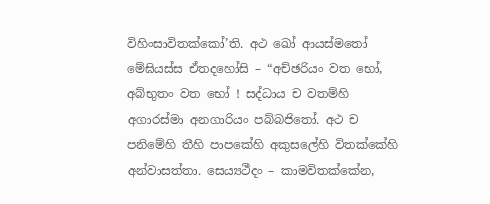විහිංසාවිතක්කෝ’ති. අථ ඛෝ ආයස්මතෝ මේඝියස්ස ඒතදහෝසි – “අච්ඡරියං වත භෝ, අබ්භුතං වත භෝ ! සද්ධාය ච වතම්හි අගාරස්මා අනගාරියං පබ්බජිතෝ. අථ ච පනිමේහි තීහි පාපකේහි අකුසලේහි විතක්කේහි අන්වාසත්තා. සෙය්‍යථීදං – කාමවිතක්කේන,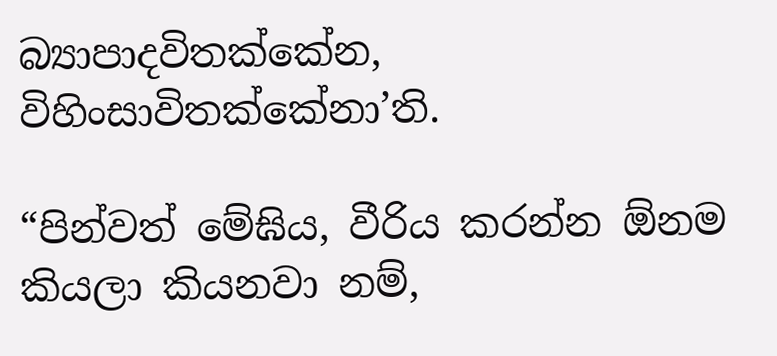බ්‍යාපාදවිතක්කේන, විහිංසාවිතක්කේනා’ති.

“පින්වත් මේඝිය, වීරිය කරන්න ඕනම කියලා කියනවා නම්,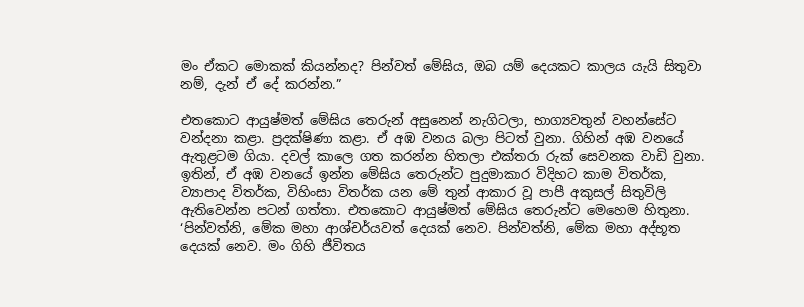මං ඒකට මොකක් කියන්නද? පින්වත් මේඝිය, ඔබ යම් දෙයකට කාලය යැයි සිතුවා නම්, දැන් ඒ දේ කරන්න.”

එතකොට ආයුෂ්මත් මේඝිය තෙරුන් අසුනෙන් නැගිටලා, භාග්‍යවතුන් වහන්සේට වන්දනා කළා. ප්‍රදක්ෂිණා කළා. ඒ අඹ වනය බලා පිටත් වුනා. ගිහින් අඹ වනයේ ඇතුළටම ගියා. දවල් කාලෙ ගත කරන්න හිතලා එක්තරා රුක් සෙවනක වාඩි වුනා. ඉතින්, ඒ අඹ වනයේ ඉන්න මේඝිය තෙරුන්ට පුදුමාකාර විදිහට කාම විතර්ක, ව්‍යාපාද විතර්ක, විහිංසා විතර්ක යන මේ තුන් ආකාර වූ පාපී අකුසල් සිතුවිලි ඇතිවෙන්න පටන් ගත්තා. එතකොට ආයුෂ්මත් මේඝිය තෙරුන්ට මෙහෙම හිතුනා. ‘පින්වත්නි, මේක මහා ආශ්චර්යවත් දෙයක් නෙව. පින්වත්නි, මේක මහා අද්භූත දෙයක් නෙව. මං ගිහි ජීවිතය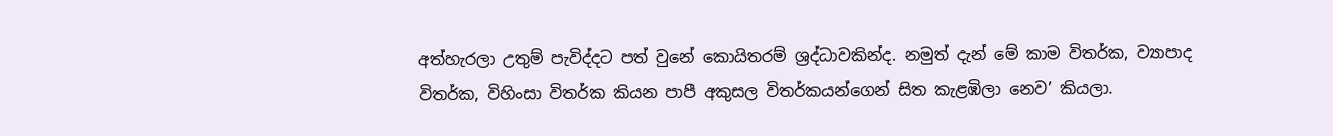අත්හැරලා උතුම් පැවිද්දට පත් වුනේ කොයිතරම් ශ්‍රද්ධාවකින්ද. නමුත් දැන් මේ කාම විතර්ක, ව්‍යාපාද විතර්ක, විහිංසා විතර්ක කියන පාපී අකුසල විතර්කයන්ගෙන් සිත කැළඹිලා නෙව’ කියලා.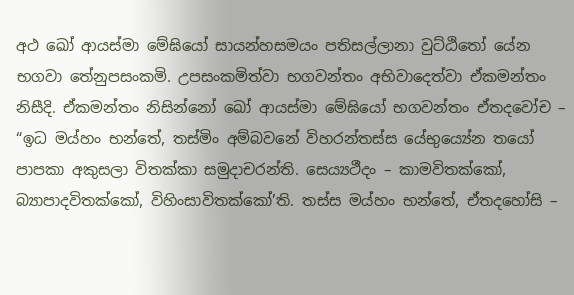අථ ඛෝ ආයස්මා මේඝියෝ සායන්හසමයං පතිසල්ලානා වුට්ඨිතෝ යේන භගවා තේනුපසංකමි. උපසංකමිත්වා භගවන්තං අභිවාදෙත්වා ඒකමන්තං නිසීදි. ඒකමන්තං නිසින්නෝ ඛෝ ආයස්මා මේඝියෝ භගවන්තං ඒතදවෝච – “ඉධ මය්හං භන්තේ, තස්මිං අම්බවනේ විහරන්තස්ස යේභුය්‍යේන තයෝ පාපකා අකුසලා විතක්කා සමුදාචරන්ති. සෙය්‍යථීදං – කාමවිතක්කෝ, බ්‍යාපාදවිතක්කෝ, විහිංසාවිතක්කෝ’ති. තස්ස මය්හං භන්තේ, ඒතදහෝසි –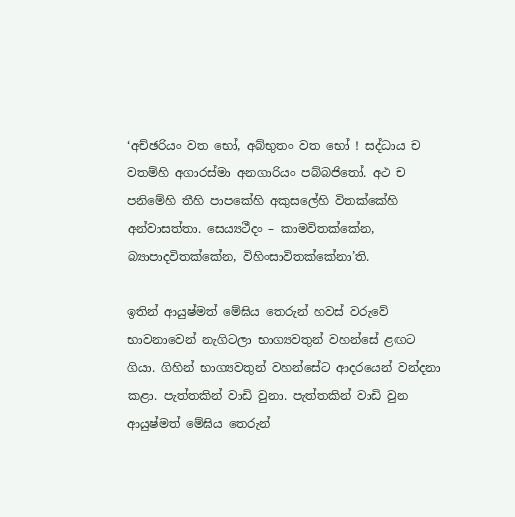‘අච්ඡරියං වත භෝ, අබ්භුතං වත භෝ ! සද්ධාය ච වතම්හි අගාරස්මා අනගාරියං පබ්බජිතෝ. අථ ච පනිමේහි තීහි පාපකේහි අකුසලේහි විතක්කේහි අන්වාසත්තා. සෙය්‍යථීදං – කාමවිතක්කේන, බ්‍යාපාදවිතක්කේන, විහිංසාවිතක්කේනා’ති.

ඉතින් ආයුෂ්මත් මේඝිය තෙරුන් හවස් වරුවේ භාවනාවෙන් නැගිටලා භාග්‍යවතුන් වහන්සේ ළඟට ගියා. ගිහින් භාග්‍යවතුන් වහන්සේට ආදරයෙන් වන්දනා කළා. පැත්තකින් වාඩි වුනා. පැත්තකින් වාඩි වුන ආයුෂ්මත් මේඝිය තෙරුන්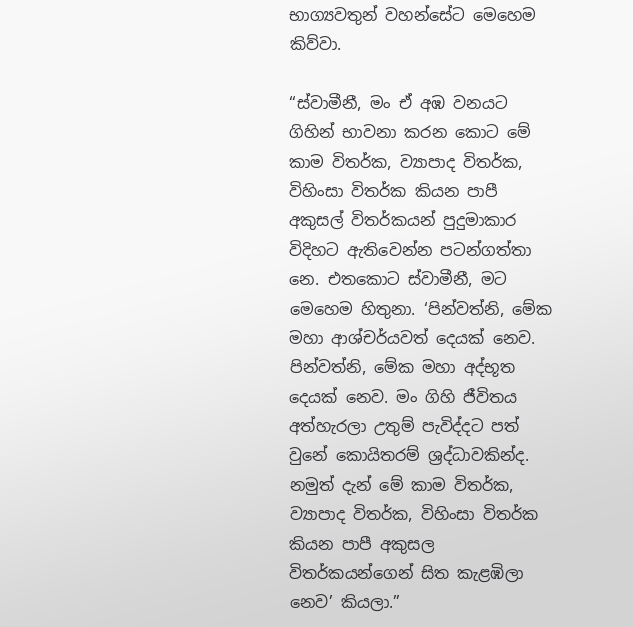භාග්‍යවතුන් වහන්සේට මෙහෙම කිව්වා.

“ස්වාමීනී, මං ඒ අඹ වනයට ගිහින් භාවනා කරන කොට මේ කාම විතර්ක, ව්‍යාපාද විතර්ක, විහිංසා විතර්ක කියන පාපී අකුසල් විතර්කයන් පුදුමාකාර විදිහට ඇතිවෙන්න පටන්ගත්තා නෙ. එතකොට ස්වාමීනී, මට මෙහෙම හිතුනා. ‘පින්වත්නි, මේක මහා ආශ්චර්යවත් දෙයක් නෙව. පින්වත්නි, මේක මහා අද්භූත දෙයක් නෙව. මං ගිහි ජීවිතය අත්හැරලා උතුම් පැවිද්දට පත් වුනේ කොයිතරම් ශ්‍රද්ධාවකින්ද. නමුත් දැන් මේ කාම විතර්ක, ව්‍යාපාද විතර්ක, විහිංසා විතර්ක කියන පාපී අකුසල විතර්කයන්ගෙන් සිත කැළඹිලා නෙව’ කියලා.”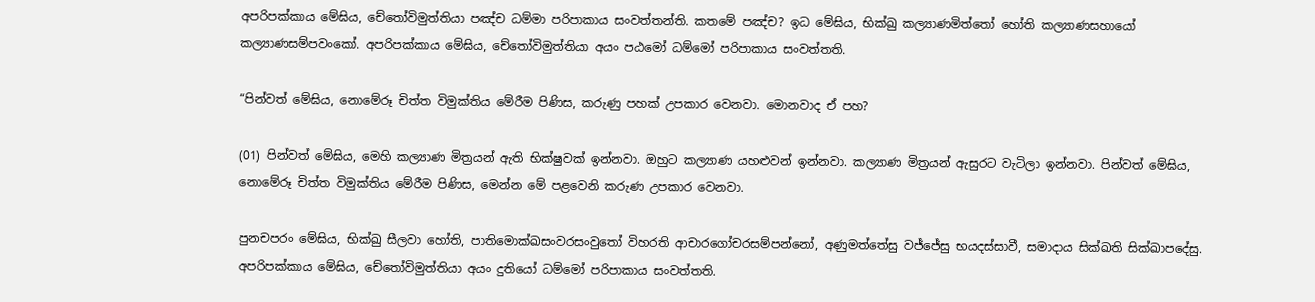අපරිපක්කාය මේඝිය, චේතෝවිමුත්තියා පඤ්ච ධම්මා පරිපාකාය සංවත්තන්ති. කතමේ පඤ්ච? ඉධ මේඝිය, භික්ඛු කල්‍යාණමිත්තෝ හෝති කල්‍යාණසහායෝ කල්‍යාණසම්පවංකෝ. අපරිපක්කාය මේඝිය, චේතෝවිමුත්තියා අයං පඨමෝ ධම්මෝ පරිපාකාය සංවත්තති.

“පින්වත් මේඝිය, නොමේරූ චිත්ත විමුක්තිය මේරීම පිණිස, කරුණු පහක් උපකාර වෙනවා. මොනවාද ඒ පහ?

(01) පින්වත් මේඝිය, මෙහි කල්‍යාණ මිත්‍රයන් ඇති භික්ෂුවක් ඉන්නවා. ඔහුට කල්‍යාණ යහළුවන් ඉන්නවා. කල්‍යාණ මිත්‍රයන් ඇසුරට වැටිලා ඉන්නවා. පින්වත් මේඝිය, නොමේරූ චිත්ත විමුක්තිය මේරීම පිණිස, මෙන්න මේ පළවෙනි කරුණ උපකාර වෙනවා.

පුනචපරං මේඝිය, භික්ඛු සීලවා හෝති, පාතිමොක්ඛසංවරසංවුතෝ විහරති ආචාරගෝචරසම්පන්නෝ, අණුමත්තේසු වජ්ජේසු භයදස්සාවී, සමාදාය සික්ඛති සික්ඛාපදේසු. අපරිපක්කාය මේඝිය, චේතෝවිමුත්තියා අයං දුතියෝ ධම්මෝ පරිපාකාය සංවත්තති.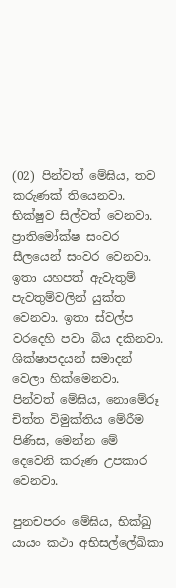(02) පින්වත් මේඝිය, තව කරුණක් තියෙනවා. භික්ෂුව සිල්වත් වෙනවා. ප්‍රාතිමෝක්ෂ සංවර සීලයෙන් සංවර වෙනවා. ඉතා යහපත් ඇවැතුම් පැවතුම්වලින් යුක්ත වෙනවා. ඉතා ස්වල්ප වරදෙහි පවා බිය දකිනවා. ශික්ෂාපදයන් සමාදන් වෙලා හික්මෙනවා. පින්වත් මේඝිය, නොමේරූ චිත්ත විමුක්තිය මේරීම පිණිස, මෙන්න මේ දෙවෙනි කරුණ උපකාර වෙනවා.

පුනචපරං මේඝිය, භික්ඛු යායං කථා අභිසල්ලේඛිකා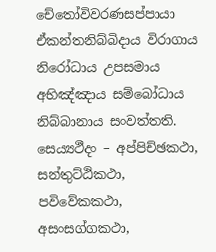චේතෝවිවරණසප්පායා ඒකන්තනිබ්බිදාය විරාගාය නිරෝධාය උපසමාය අභිඤ්ඤාය සම්බෝධාය නිබ්බානාය සංවත්තති. සෙය්‍යථීදං – අප්පිච්ඡකථා, සන්තුට්ඨිකථා, පවිවේකකථා, අසංසග්ගකථා,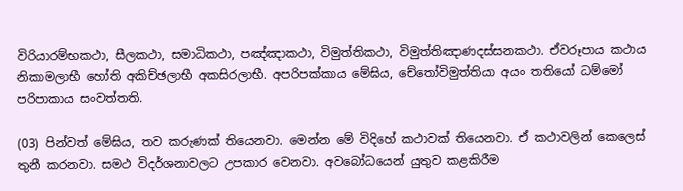විරියාරම්භකථා, සීලකථා, සමාධිකථා, පඤ්ඤාකථා, විමුත්තිකථා, විමුත්තිඤාණදස්සනකථා. ඒවරූපාය කථාය නිකාමලාභී හෝති අකිච්ඡලාභී අකසිරලාභී. අපරිපක්කාය මේඝිය, චේතෝවිමුත්තියා අයං තතියෝ ධම්මෝ පරිපාකාය සංවත්තති.

(03) පින්වත් මේඝිය, තව කරුණක් තියෙනවා. මෙන්න මේ විදිහේ කථාවක් තියෙනවා. ඒ කථාවලින් කෙලෙස් තුනී කරනවා. සමථ විදර්ශනාවලට උපකාර වෙනවා. අවබෝධයෙන් යුතුව කළකිරීම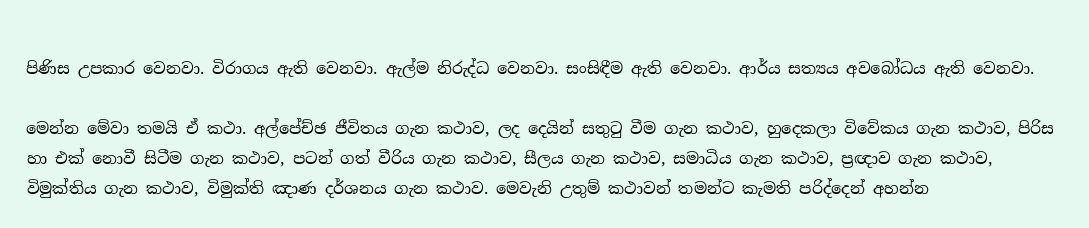පිණිස උපකාර වෙනවා. විරාගය ඇති වෙනවා. ඇල්ම නිරුද්ධ වෙනවා. සංසිඳීම ඇති වෙනවා. ආර්ය සත්‍යය අවබෝධය ඇති වෙනවා.

මෙන්න මේවා තමයි ඒ කථා. අල්පේච්ඡ ජීවිතය ගැන කථාව, ලද දෙයින් සතුටු වීම ගැන කථාව, හුදෙකලා විවේකය ගැන කථාව, පිරිස හා එක් නොවී සිටීම ගැන කථාව, පටන් ගත් වීරිය ගැන කථාව, සීලය ගැන කථාව, සමාධිය ගැන කථාව, ප්‍රඥාව ගැන කථාව, විමුක්තිය ගැන කථාව, විමුක්ති ඤාණ දර්ශනය ගැන කථාව. මෙවැනි උතුම් කථාවන් තමන්ට කැමති පරිද්දෙන් අහන්න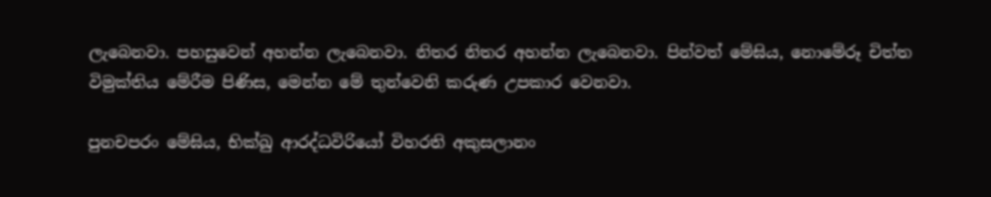ලැබෙනවා. පහසුවෙන් අහන්න ලැබෙනවා. නිතර නිතර අහන්න ලැබෙනවා. පින්වත් මේඝිය, නොමේරූ චිත්ත විමුක්තිය මේරීම පිණිස, මෙන්න මේ තුන්වෙනි කරුණ උපකාර වෙනවා.

පුනචපරං මේඝිය, භික්ඛු ආරද්ධවිරියෝ විහරති අකුසලානං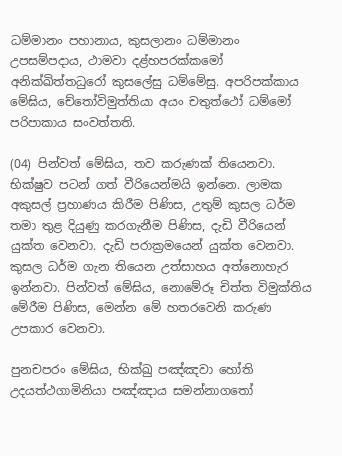ධම්මානං පහානාය, කුසලානං ධම්මානං උපසම්පදාය, ථාමවා දළ්හපරක්කමෝ අනික්ඛිත්තධුරෝ කුසලේසු ධම්මේසු. අපරිපක්කාය මේඝිය, චේතෝවිමුත්තියා අයං චතුත්ථෝ ධම්මෝ පරිපාකාය සංවත්තති.

(04) පින්වත් මේඝිය, තව කරුණක් තියෙනවා. භික්ෂුව පටන් ගත් වීරියෙන්මයි ඉන්නෙ. ලාමක අකුසල් ප්‍රහාණය කිරීම පිණිස, උතුම් කුසල ධර්ම තමා තුළ දියුණු කරගැනීම පිණිස, දැඩි වීරියෙන් යුක්ත වෙනවා. දැඩි පරාක්‍රමයෙන් යුක්ත වෙනවා. කුසල ධර්ම ගැන තියෙන උත්සාහය අත්නොහැර ඉන්නවා. පින්වත් මේඝිය, නොමේරූ චිත්ත විමුක්තිය මේරීම පිණිස, මෙන්න මේ හතරවෙනි කරුණ උපකාර වෙනවා.

පුනචපරං මේඝිය, භික්ඛු පඤ්ඤවා හෝති උදයත්ථගාමිනියා පඤ්ඤාය සමන්නාගතෝ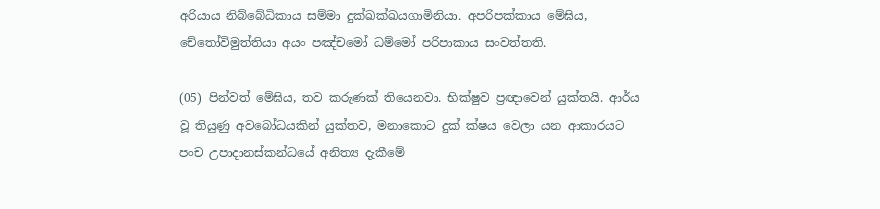අරියාය නිබ්බේධිකාය සම්මා දුක්ඛක්ඛයගාමිනියා. අපරිපක්කාය මේඝිය, චේතෝවිමුත්තියා අයං පඤ්චමෝ ධම්මෝ පරිපාකාය සංවත්තති.

(05) පින්වත් මේඝිය, තව කරුණක් තියෙනවා. භික්ෂුව ප්‍රඥාවෙන් යුක්තයි. ආර්ය වූ තියුණු අවබෝධයකින් යුක්තව, මනාකොට දුක් ක්ෂය වෙලා යන ආකාරයට පංච උපාදානස්කන්ධයේ අනිත්‍ය දැකීමේ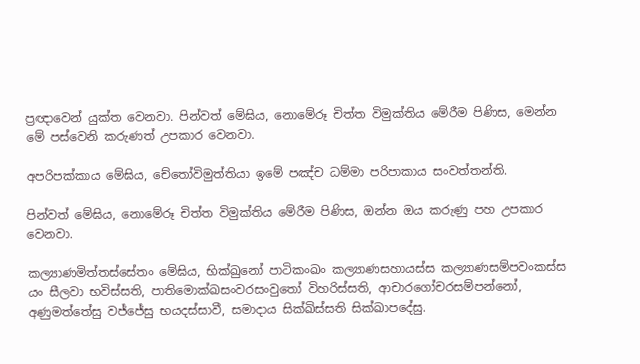ප්‍රඥාවෙන් යුක්ත වෙනවා. පින්වත් මේඝිය, නොමේරූ චිත්ත විමුක්තිය මේරීම පිණිස, මෙන්න මේ පස්වෙනි කරුණත් උපකාර වෙනවා.

අපරිපක්කාය මේඝිය, චේතෝවිමුත්තියා ඉමේ පඤ්ච ධම්මා පරිපාකාය සංවත්තන්ති.

පින්වත් මේඝිය, නොමේරූ චිත්ත විමුක්තිය මේරීම පිණිස, ඔන්න ඔය කරුණු පහ උපකාර වෙනවා.

කල්‍යාණමිත්තස්සේතං මේඝිය, භික්ඛුනෝ පාටිකංඛං කල්‍යාණසහායස්ස කල්‍යාණසම්පවංකස්ස යං සීලවා භවිස්සති, පාතිමොක්ඛසංවරසංවුතෝ විහරිස්සති, ආචාරගෝචරසම්පන්නෝ, අණුමත්තේසු වජ්ජේසු භයදස්සාවී, සමාදාය සික්ඛිස්සති සික්ඛාපදේසු.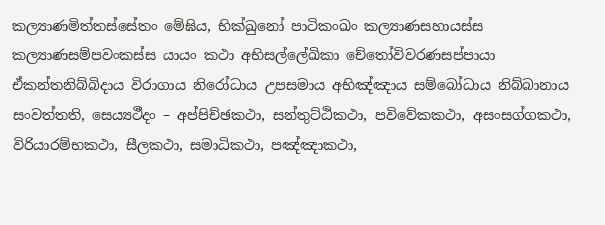කල්‍යාණමිත්තස්සේතං මේඝිය, භික්ඛුනෝ පාටිකංඛං කල්‍යාණසහායස්ස කල්‍යාණසම්පවංකස්ස යායං කථා අභිසල්ලේඛිකා චේතෝවිවරණසප්පායා ඒකන්තනිබ්බිදාය විරාගාය නිරෝධාය උපසමාය අභිඤ්ඤාය සම්බෝධාය නිබ්බානාය සංවත්තති, සෙය්‍යථීදං – අප්පිච්ඡකථා, සන්තුට්ඨිකථා, පවිවේකකථා, අසංසග්ගකථා, විරියාරම්භකථා, සීලකථා, සමාධිකථා, පඤ්ඤාකථා,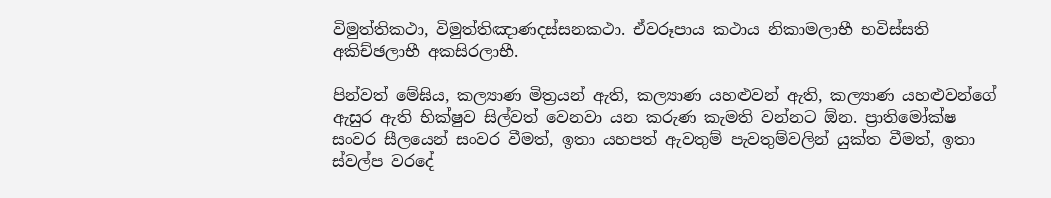විමුත්තිකථා, විමුත්තිඤාණදස්සනකථා. ඒවරූපාය කථාය නිකාමලාභී භවිස්සති අකිච්ඡලාභී අකසිරලාභී.

පින්වත් මේඝිය, කල්‍යාණ මිත්‍රයන් ඇති, කල්‍යාණ යහළුවන් ඇති, කල්‍යාණ යහළුවන්ගේ ඇසුර ඇති භික්ෂුව සිල්වත් වෙනවා යන කරුණ කැමති වන්නට ඕන. ප්‍රාතිමෝක්ෂ සංවර සීලයෙන් සංවර වීමත්, ඉතා යහපත් ඇවතුම් පැවතුම්වලින් යුක්ත වීමත්, ඉතා ස්වල්ප වරදේ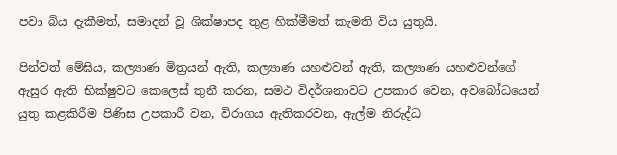පවා බිය දැකීමත්, සමාදන් වූ ශික්ෂාපද තුළ හික්මීමත් කැමති විය යුතුයි.

පින්වත් මේඝිය, කල්‍යාණ මිත්‍රයන් ඇති, කල්‍යාණ යහළුවන් ඇති, කල්‍යාණ යහළුවන්ගේ ඇසුර ඇති භික්ෂුවට කෙලෙස් තුනී කරන, සමථ විදර්ශනාවට උපකාර වෙන, අවබෝධයෙන් යුතු කළකිරීම පිණිස උපකාරී වන, විරාගය ඇතිකරවන, ඇල්ම නිරුද්ධ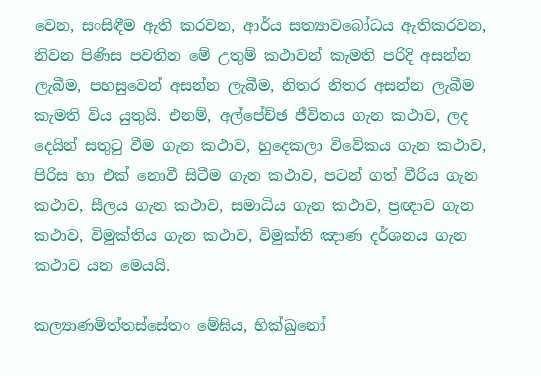වෙන, සංසිඳීම ඇති කරවන, ආර්ය සත්‍යාවබෝධය ඇතිකරවන, නිවන පිණිස පවතින මේ උතුම් කථාවන් කැමති පරිදි අසන්න ලැබීම, පහසුවෙන් අසන්න ලැබීම, නිතර නිතර අසන්න ලැබීම කැමති විය යුතුයි. එනම්, අල්පේච්ඡ ජීවිතය ගැන කථාව, ලද දෙයින් සතුටු වීම ගැන කථාව, හුදෙකලා විවේකය ගැන කථාව, පිරිස හා එක් නොවී සිටීම ගැන කථාව, පටන් ගත් වීරිය ගැන කථාව, සීලය ගැන කථාව, සමාධිය ගැන කථාව, ප්‍රඥාව ගැන කථාව, විමුක්තිය ගැන කථාව, විමුක්ති ඤාණ දර්ශනය ගැන කථාව යන මෙයයි.

කල්‍යාණමිත්තස්සේතං මේඝිය, භික්ඛුනෝ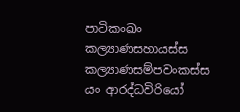පාටිකංඛං කල්‍යාණසහායස්ස කල්‍යාණසම්පවංකස්ස යං ආරද්ධවිරියෝ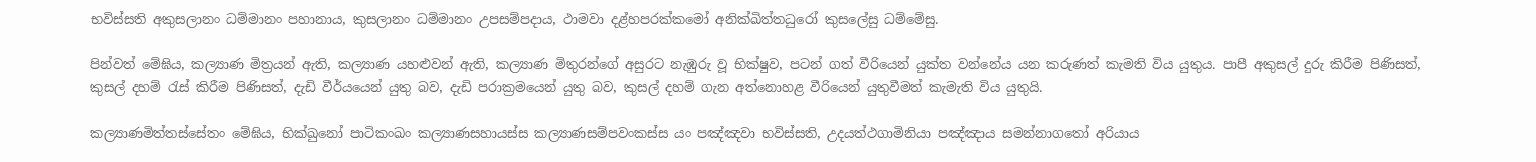භවිස්සති අකුසලානං ධම්මානං පහානාය, කුසලානං ධම්මානං උපසම්පදාය, ථාමවා දළ්හපරක්කමෝ අනික්ඛිත්තධුරෝ කුසලේසු ධම්මේසු.

පින්වත් මේඝිය, කල්‍යාණ මිත්‍රයන් ඇති, කල්‍යාණ යහළුවන් ඇති, කල්‍යාණ මිතුරන්ගේ අසුරට නැඹුරු වූ භික්ෂුව, පටන් ගත් වීරියෙන් යුක්ත වන්නේය යන කරුණත් කැමති විය යුතුය. පාපී අකුසල් දුරු කිරීම පිණිසත්, කුසල් දහම් රැස් කිරීම පිණිසත්, දැඩි වීර්යයෙන් යුතු බව, දැඩි පරාක්‍රමයෙන් යුතු බව, කුසල් දහම් ගැන අත්නොහළ වීරියෙන් යුතුවීමත් කැමැති විය යුතුයි.

කල්‍යාණමිත්තස්සේතං මේඝිය, භික්ඛුනෝ පාටිකංඛං කල්‍යාණසහායස්ස කල්‍යාණසම්පවංකස්ස යං පඤ්ඤවා භවිස්සති, උදයත්ථගාමිනියා පඤ්ඤාය සමන්නාගතෝ අරියාය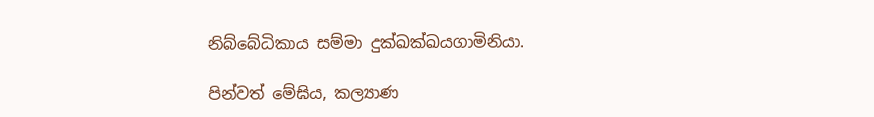නිබ්බේධිකාය සම්මා දුක්ඛක්ඛයගාමිනියා.

පින්වත් මේඝිය, කල්‍යාණ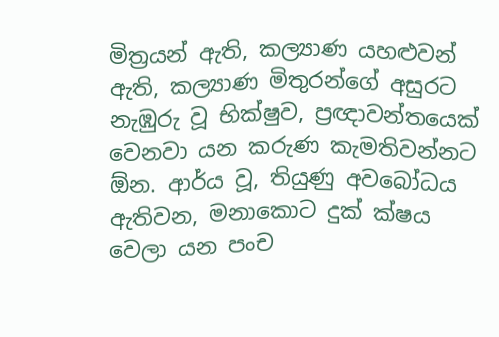මිත්‍රයන් ඇති, කල්‍යාණ යහළුවන් ඇති, කල්‍යාණ මිතුරන්ගේ අසුරට නැඹුරු වූ භික්ෂුව, ප්‍රඥාවන්තයෙක් වෙනවා යන කරුණ කැමතිවන්නට ඕන. ආර්ය වූ, තියුණු අවබෝධය ඇතිවන, මනාකොට දුක් ක්ෂය වෙලා යන පංච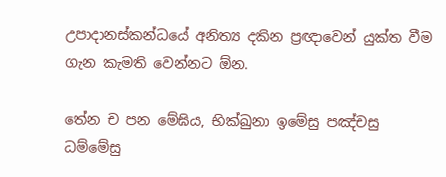උපාදානස්කන්ධයේ අනිත්‍ය දකින ප්‍රඥාවෙන් යුක්ත වීම ගැන කැමති වෙන්නට ඕන.

තේන ච පන මේඝිය, භික්ඛුනා ඉමේසු පඤ්චසු ධම්මේසු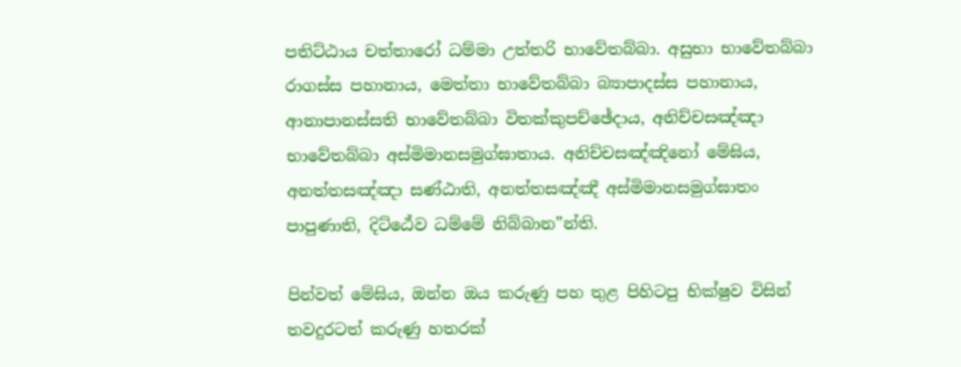පතිට්ඨාය චත්තාරෝ ධම්මා උත්තරි භාවේතබ්බා. අසුභා භාවේතබ්බා රාගස්ස පහානාය, මෙත්තා භාවේතබ්බා බ්‍යාපාදස්ස පහානාය, ආනාපානස්සති භාවේතබ්බා විතක්කුපච්ඡේදාය, අනිච්චසඤ්ඤා භාවේතබ්බා අස්මිමානසමුග්ඝාතාය. අනිච්චසඤ්ඤිනෝ මේඝිය, අනත්තසඤ්ඤා සණ්ඨාති, අනත්තසඤ්ඤී අස්මිමානසමුග්ඝාතං පාපුණාති, දිට්ඨේව ධම්මේ නිබ්බාන”න්ති.

පින්වත් මේඝිය, ඔන්න ඔය කරුණු පහ තුළ පිහිටපු භික්ෂුව විසින් තවදුරටත් කරුණු හතරක්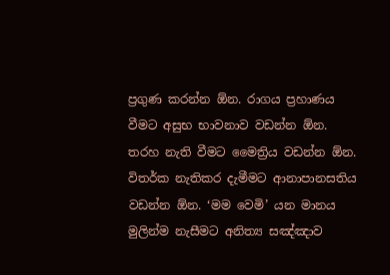ප්‍රගුණ කරන්න ඕන. රාගය ප්‍රහාණය වීමට අසුභ භාවනාව වඩන්න ඕන. තරහ නැති වීමට මෛත්‍රිය වඩන්න ඕන. විතර්ක නැතිකර දැමීමට ආනාපානසතිය වඩන්න ඕන. ‘මම වෙමි’ යන මානය මුලින්ම නැසීමට අනිත්‍ය සඤ්ඤාව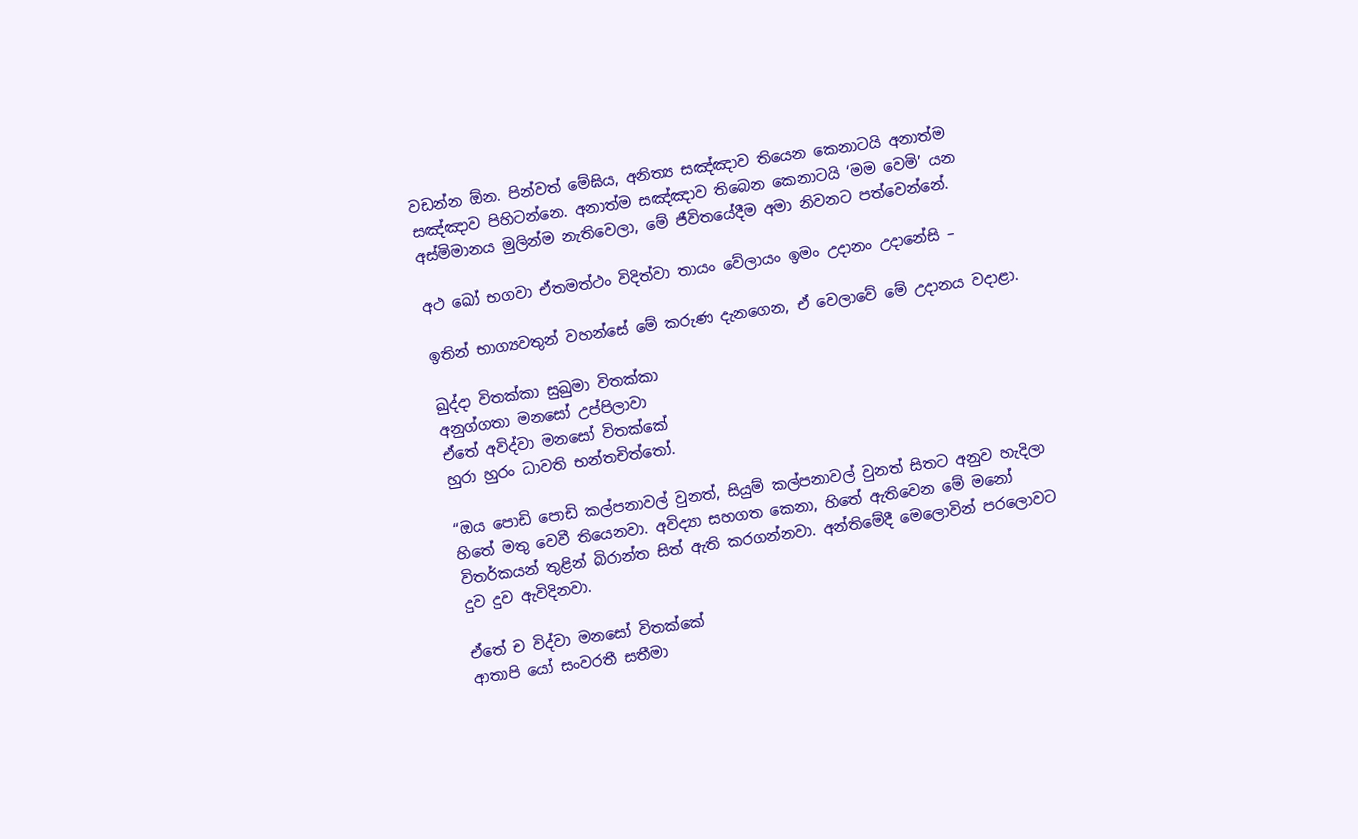වඩන්න ඕන. පින්වත් මේඝිය, අනිත්‍ය සඤ්ඤාව තියෙන කෙනාටයි අනාත්ම සඤ්ඤාව පිහිටන්නෙ. අනාත්ම සඤ්ඤාව තිබෙන කෙනාටයි ‘මම වෙමි’ යන අස්මිමානය මුලින්ම නැතිවෙලා, මේ ජීවිතයේදීම අමා නිවනට පත්වෙන්නේ.

අථ ඛෝ භගවා ඒතමත්ථං විදිත්වා තායං වේලායං ඉමං උදානං උදානේසි –

ඉතින් භාග්‍යවතුන් වහන්සේ මේ කරුණ දැනගෙන, ඒ වෙලාවේ මේ උදානය වදාළා.

ඛුද්දා විතක්කා සුඛුමා විතක්කා
අනුග්ගතා මනසෝ උප්පිලාවා
ඒතේ අවිද්වා මනසෝ විතක්කේ
හුරා හුරං ධාවති භන්තචිත්තෝ.

“ඔය පොඩි පොඩි කල්පනාවල් වුනත්, සියුම් කල්පනාවල් වුනත් සිතට අනුව හැදිලා හිතේ මතු වෙවී තියෙනවා. අවිද්‍යා සහගත කෙනා, හිතේ ඇතිවෙන මේ මනෝ විතර්කයන් තුළින් බිරාන්ත සිත් ඇති කරගන්නවා. අන්තිමේදී මෙලොවින් පරලොවට දුව දුව ඇවිදිනවා.

ඒතේ ච විද්වා මනසෝ විතක්කේ
ආතාපි යෝ සංවරතී සතීමා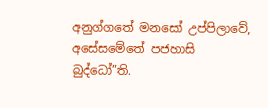අනුග්ගතේ මනසෝ උප්පිලාවේ,
අසේසමේතේ පජහාසි බුද්ධෝ”ති.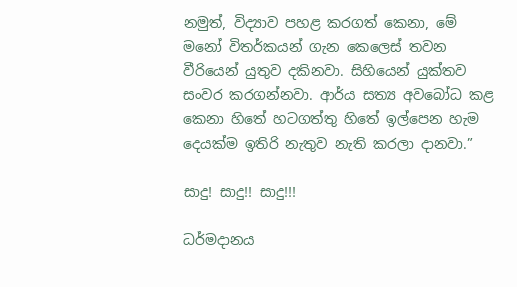නමුත්, විද්‍යාව පහළ කරගත් කෙනා, මේ මනෝ විතර්කයන් ගැන කෙලෙස් තවන වීරියෙන් යුතුව දකිනවා. සිහියෙන් යුක්තව සංවර කරගන්නවා. ආර්ය සත්‍ය අවබෝධ කළ කෙනා හිතේ හටගත්තු හිතේ ඉල්පෙන හැම දෙයක්ම ඉතිරි නැතුව නැති කරලා දානවා.”

සාදු! සාදු!! සාදු!!!

ධර්මදානය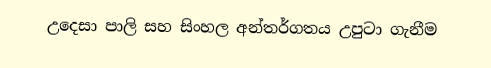උදෙසා පාලි සහ සිංහල අන්තර්ගතය උපුටා ගැනීම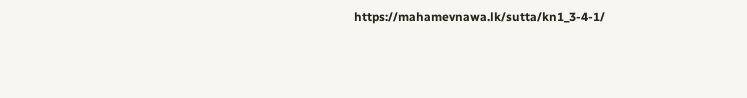https://mahamevnawa.lk/sutta/kn1_3-4-1/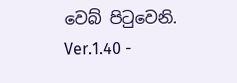වෙබ් පිටුවෙනි.
Ver.1.40 -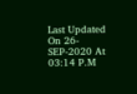Last Updated On 26-SEP-2020 At 03:14 P.M